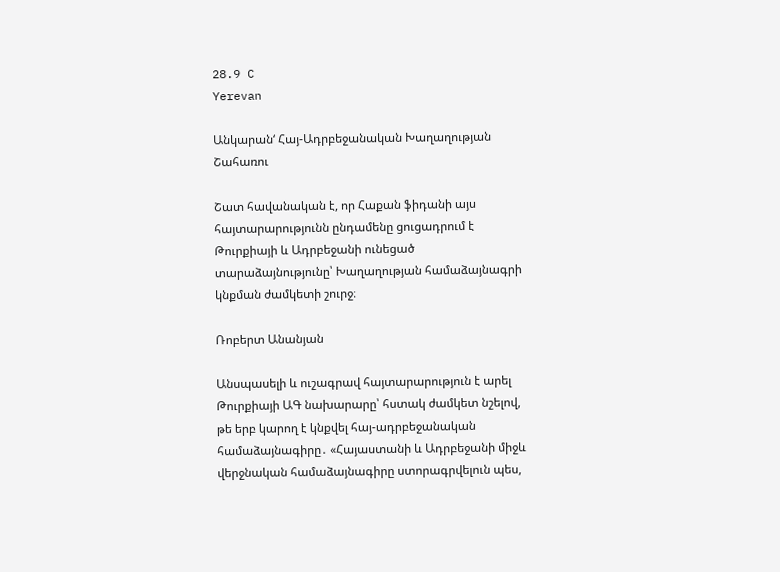28.9 C
Yerevan

Անկարան‘ Հայ-Ադրբեջանական Խաղաղության Շահառու

Շատ հավանական է, որ Հաքան ֆիդանի այս հայտարարությունն ընդամենը ցուցադրում է Թուրքիայի և Ադրբեջանի ունեցած տարաձայնությունը՝ Խաղաղության համաձայնագրի կնքման ժամկետի շուրջ։

Ռոբերտ Անանյան

Անսպասելի և ուշագրավ հայտարարություն է արել Թուրքիայի ԱԳ նախարարը՝ հստակ ժամկետ նշելով, թե երբ կարող է կնքվել հայ-ադրբեջանական համաձայնագիրը․ «Հայաստանի և Ադրբեջանի միջև վերջնական համաձայնագիրը ստորագրվելուն պես,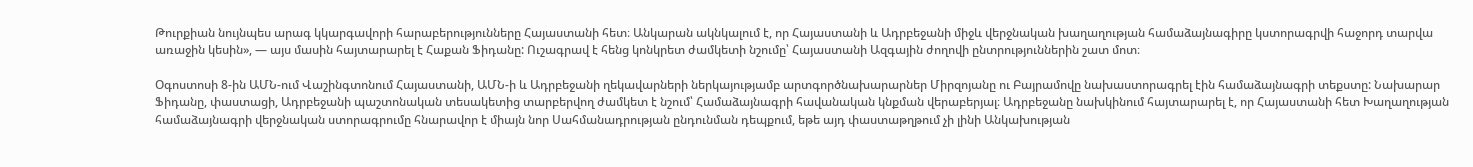Թուրքիան նույնպես արագ կկարգավորի հարաբերությունները Հայաստանի հետ։ Անկարան ակնկալում է, որ Հայաստանի և Ադրբեջանի միջև վերջնական խաղաղության համաձայնագիրը կստորագրվի հաջորդ տարվա առաջին կեսին», — այս մասին հայտարարել է Հաքան Ֆիդանը: Ուշագրավ է հենց կոնկրետ ժամկետի նշումը՝ Հայաստանի Ազգային ժողովի ընտրություններին շատ մոտ։

Օգոստոսի 8‑ին ԱՄՆ-ում Վաշինգտոնում Հայաստանի, ԱՄՆ‑ի և Ադրբեջանի ղեկավարների ներկայությամբ արտգործնախարարներ Միրզոյանը ու Բայրամովը նախաստորագրել էին համաձայնագրի տեքստը: Նախարար Ֆիդանը, փաստացի, Ադրբեջանի պաշտոնական տեսակետից տարբերվող ժամկետ է նշում՝ Համաձայնագրի հավանական կնքման վերաբերյալ։ Ադրբեջանը նախկինում հայտարարել է, որ Հայաստանի հետ Խաղաղության համաձայնագրի վերջնական ստորագրումը հնարավոր է միայն նոր Սահմանադրության ընդունման դեպքում, եթե այդ փաստաթղթում չի լինի Անկախության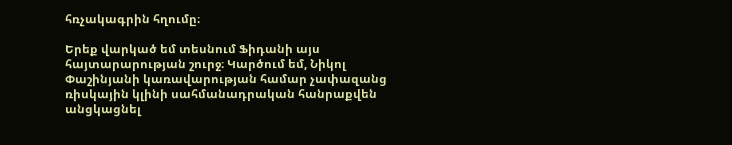հռչակագրին հղումը։

Երեք վարկած եմ տեսնում Ֆիդանի այս հայտարարության շուրջ։ Կարծում եմ, Նիկոլ Փաշինյանի կառավարության համար չափազանց ռիսկային կլինի սահմանադրական հանրաքվեն անցկացնել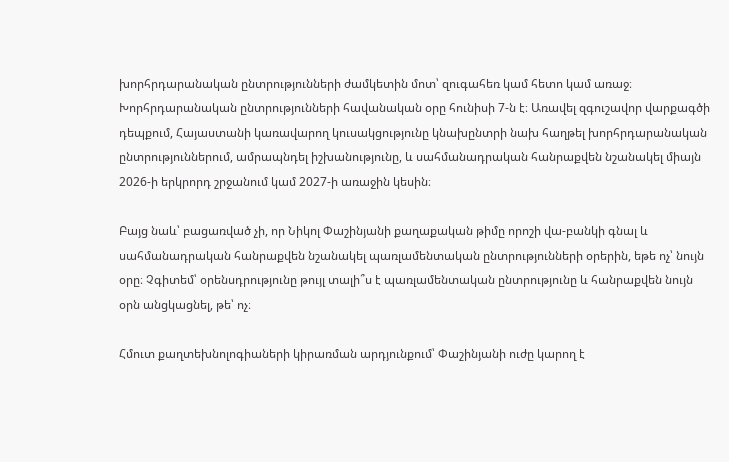խորհրդարանական ընտրությունների ժամկետին մոտ՝ զուգահեռ կամ հետո կամ առաջ։ Խորհրդարանական ընտրությունների հավանական օրը հունիսի 7‑ն է։ Առավել զգուշավոր վարքագծի դեպքում, Հայաստանի կառավարող կուսակցությունը կնախընտրի նախ հաղթել խորհրդարանական ընտրություններում, ամրապնդել իշխանությունը, և սահմանադրական հանրաքվեն նշանակել միայն 2026‑ի երկրորդ շրջանում կամ 2027‑ի առաջին կեսին։

Բայց նաև՝ բացառված չի, որ Նիկոլ Փաշինյանի քաղաքական թիմը որոշի վա-բանկի գնալ և սահմանադրական հանրաքվեն նշանակել պառլամենտական ընտրությունների օրերին, եթե ոչ՝ նույն օրը։ Չգիտեմ՝ օրենսդրությունը թույլ տալի՞ս է պառլամենտական ընտրությունը և հանրաքվեն նույն օրն անցկացնել, թե՝ ոչ։

Հմուտ քաղտեխնոլոգիաների կիրառման արդյունքում՝ Փաշինյանի ուժը կարող է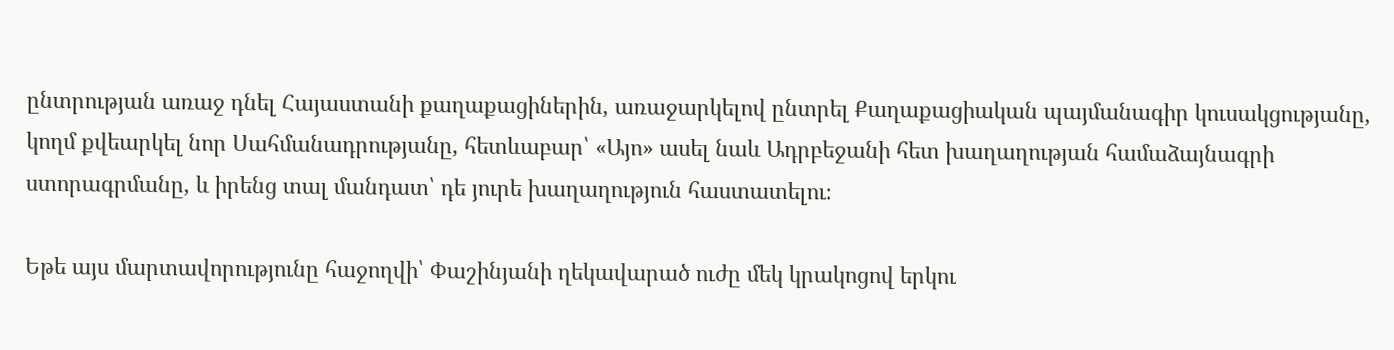ընտրության առաջ դնել Հայաստանի քաղաքացիներին, առաջարկելով ընտրել Քաղաքացիական պայմանագիր կուսակցությանը, կողմ քվեարկել նոր Սահմանադրությանը, հետևաբար՝ «Այո» ասել նաև Ադրբեջանի հետ խաղաղության համաձայնագրի ստորագրմանը, և իրենց տալ մանդատ՝ դե յուրե խաղաղություն հաստատելու։

Եթե այս մարտավորությունը հաջողվի՝ Փաշինյանի ղեկավարած ուժը մեկ կրակոցով երկու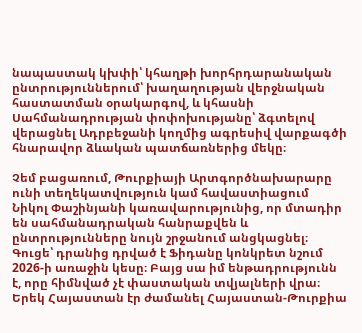նապաստակ կխփի՝ կհաղթի խորհրդարանական ընտրություններում՝ խաղաղության վերջնական հաստատման օրակարգով, և կհասնի Սահմանադրության փոփոխությանը՝ ձգտելով վերացնել Ադրբեջանի կողմից ագրեսիվ վարքագծի հնարավոր ձևական պատճառներից մեկը։

Չեմ բացառում, Թուրքիայի Արտգործնախարարը ունի տեղեկատվություն կամ հավաստիացում Նիկոլ Փաշինյանի կառավարությունից, որ մտադիր են սահմանադրական հանրաքվեն և ընտրությունները նույն շրջանում անցկացնել։ Գուցե՝ դրանից դրված է Ֆիդանը կոնկրետ նշում 2026‑ի առաջին կեսը։ Բայց սա իմ ենթադրությունն է, որը հիմնված չէ փաստական տվյալների վրա։ Երեկ Հայաստան էր ժամանել Հայաստան-Թուրքիա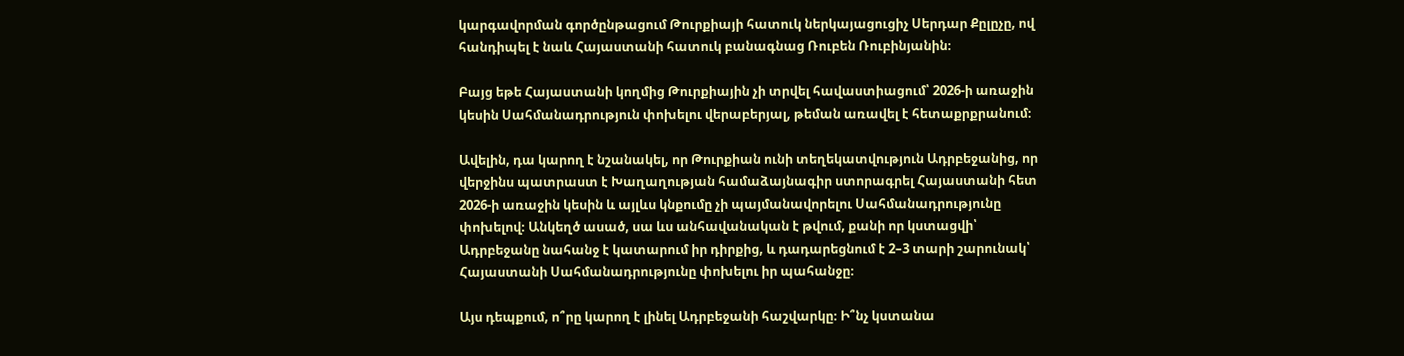կարգավորման գործընթացում Թուրքիայի հատուկ ներկայացուցիչ Սերդար Քըլըչը, ով հանդիպել է նաև Հայաստանի հատուկ բանագնաց Ռուբեն Ռուբինյանին։

Բայց եթե Հայաստանի կողմից Թուրքիային չի տրվել հավաստիացում՝ 2026‑ի առաջին կեսին Սահմանադրություն փոխելու վերաբերյալ, թեման առավել է հետաքրքրանում։

Ավելին, դա կարող է նշանակել, որ Թուրքիան ունի տեղեկատվություն Ադրբեջանից, որ վերջինս պատրաստ է Խաղաղության համաձայնագիր ստորագրել Հայաստանի հետ 2026‑ի առաջին կեսին և այլևս կնքումը չի պայմանավորելու Սահմանադրությունը փոխելով։ Անկեղծ ասած, սա ևս անհավանական է թվում, քանի որ կստացվի՝ Ադրբեջանը նահանջ է կատարում իր դիրքից, և դադարեցնում է 2–3 տարի շարունակ՝ Հայաստանի Սահմանադրությունը փոխելու իր պահանջը։

Այս դեպքում, ո՞րը կարող է լինել Ադրբեջանի հաշվարկը։ Ի՞նչ կստանա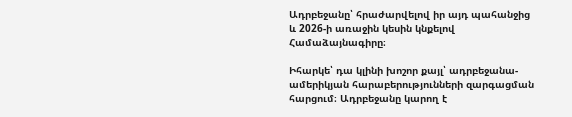Ադրբեջանը՝ հրաժարվելով իր այդ պահանջից և 2026‑ի առաջին կեսին կնքելով Համաձայնագիրը։

Իհարկե՝ դա կլինի խոշոր քայլ՝ ադրբեջանա-ամերիկյան հարաբերությունների զարգացման հարցում։ Ադրբեջանը կարող է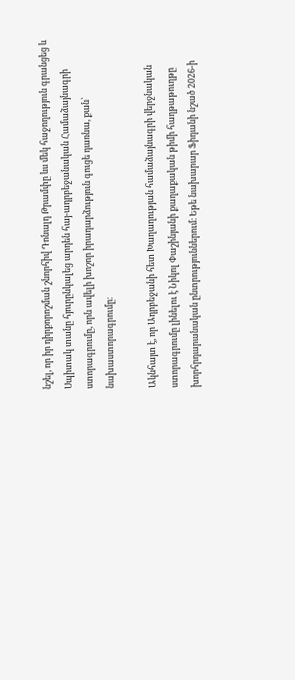նշել, որ իր դիրքորոշման շնորհիվ Դոնալդ Թրամփը ևս մեկ հաջողություն գրանցեց և Սպիտակ տանը հյուրընկալեց արդեն հայ-ադրբեջանական Համաձայնագրի ստորագրումը, որն ավելի խոշոր իրադարձություն գուցե դառնա, քան՝ նախաստորագրումը։

Ակնհայտ է, որ Ադրբեջանի հետ Խաղաղության համաձայնագրի վերջնական ստորագրումը լինելու է Նիկոլ Փաշինյանի քաղաքական թիմի հաղթաթուղթը խորհրդարանական ընտրություններում։ Եթե նախարար Ֆիդանի նշած 2026‑ի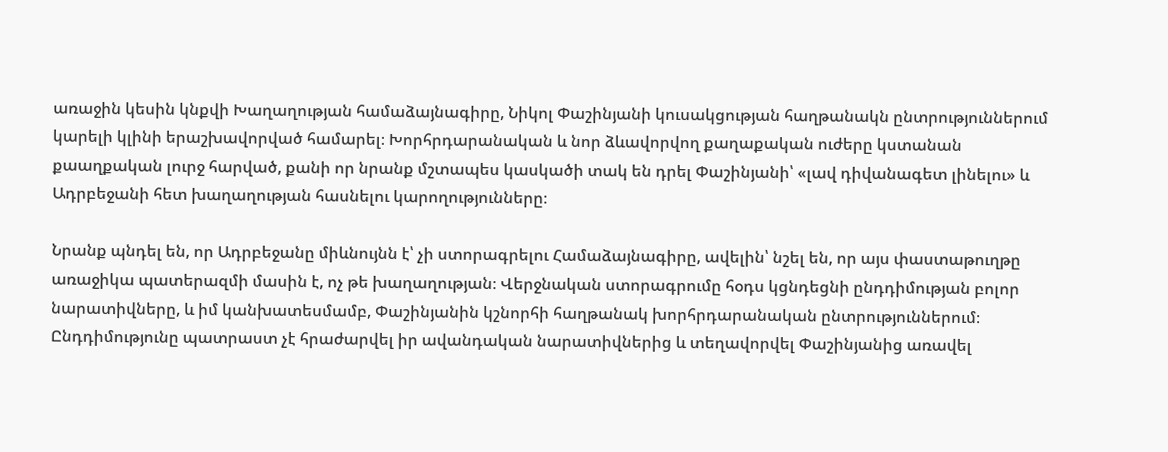առաջին կեսին կնքվի Խաղաղության համաձայնագիրը, Նիկոլ Փաշինյանի կուսակցության հաղթանակն ընտրություններում կարելի կլինի երաշխավորված համարել։ Խորհրդարանական և նոր ձևավորվող քաղաքական ուժերը կստանան քաաղքական լուրջ հարված, քանի որ նրանք մշտապես կասկածի տակ են դրել Փաշինյանի՝ «լավ դիվանագետ լինելու» և Ադրբեջանի հետ խաղաղության հասնելու կարողությունները։

Նրանք պնդել են, որ Ադրբեջանը միևնույնն է՝ չի ստորագրելու Համաձայնագիրը, ավելին՝ նշել են, որ այս փաստաթուղթը առաջիկա պատերազմի մասին է, ոչ թե խաղաղության։ Վերջնական ստորագրումը հօդս կցնդեցնի ընդդիմության բոլոր նարատիվները, և իմ կանխատեսմամբ, Փաշինյանին կշնորհի հաղթանակ խորհրդարանական ընտրություններում։ Ընդդիմությունը պատրաստ չէ հրաժարվել իր ավանդական նարատիվներից և տեղավորվել Փաշինյանից առավել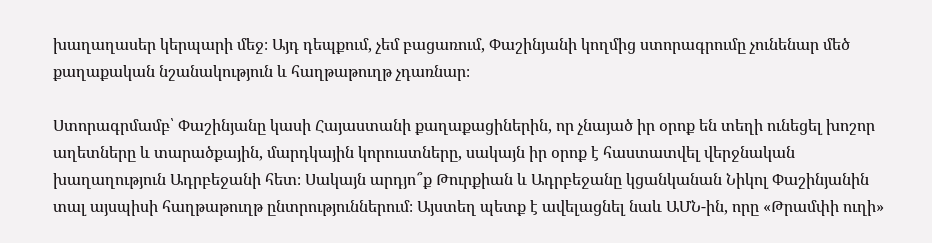խաղաղասեր կերպարի մեջ։ Այդ դեպքում, չեմ բացառում, Փաշինյանի կողմից ստորագրումը չունենար մեծ քաղաքական նշանակություն և հաղթաթուղթ չդառնար։

Ստորագրմամբ՝ Փաշինյանը կասի Հայաստանի քաղաքացիներին, որ չնայած իր օրոք են տեղի ունեցել խոշոր աղետները և տարածքային, մարդկային կորուստները, սակայն իր օրոք է հաստատվել վերջնական խաղաղություն Ադրբեջանի հետ։ Սակայն արդյո՞ք Թուրքիան և Ադրբեջանը կցանկանան Նիկոլ Փաշինյանին տալ այսպիսի հաղթաթուղթ ընտրություններում։ Այստեղ պետք է ավելացնել նաև ԱՄՆ-ին, որը «Թրամփի ուղի»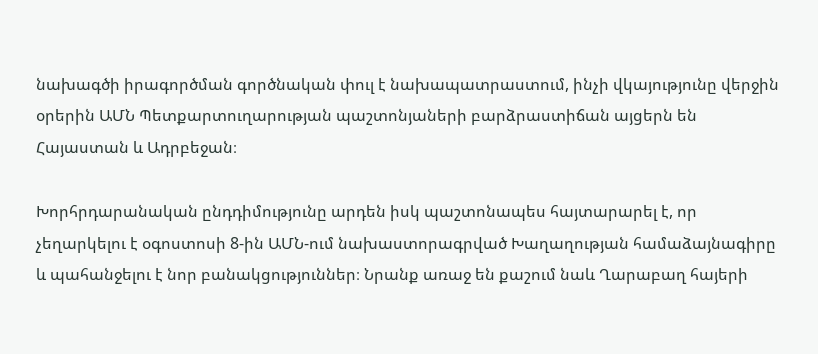նախագծի իրագործման գործնական փուլ է նախապատրաստում, ինչի վկայությունը վերջին օրերին ԱՄՆ Պետքարտուղարության պաշտոնյաների բարձրաստիճան այցերն են Հայաստան և Ադրբեջան։

Խորհրդարանական ընդդիմությունը արդեն իսկ պաշտոնապես հայտարարել է, որ չեղարկելու է օգոստոսի 8‑ին ԱՄՆ-ում նախաստորագրված Խաղաղության համաձայնագիրը և պահանջելու է նոր բանակցություններ։ Նրանք առաջ են քաշում նաև Ղարաբաղ հայերի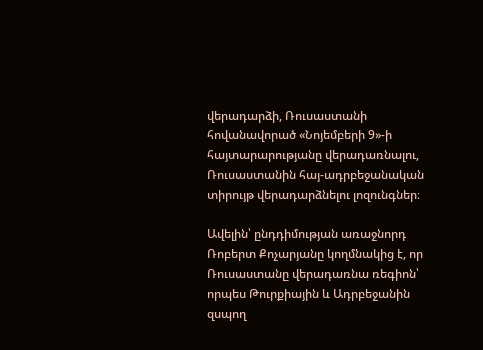վերադարձի, Ռուսաստանի հովանավորած «Նոյեմբերի 9»-ի հայտարարությանը վերադառնալու, Ռուսաստանին հայ-ադրբեջանական տիրույթ վերադարձնելու լոզունգներ։

Ավելին՝ ընդդիմության առաջնորդ Ռոբերտ Քոչարյանը կողմնակից է, որ Ռուսաստանը վերադառնա ռեգիոն՝ որպես Թուրքիային և Ադրբեջանին զսպող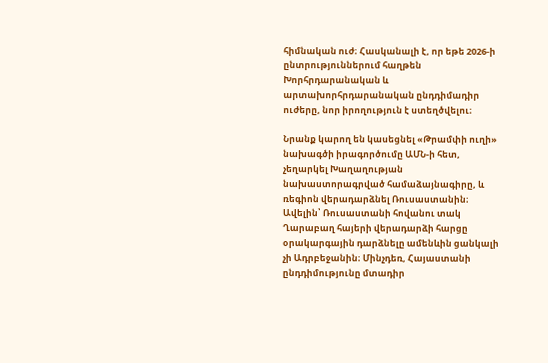հիմնական ուժ։ Հասկանալի է, որ եթե 2026‑ի ընտրություններում հաղթեն Խորհրդարանական և արտախորհրդարանական ընդդիմադիր ուժերը, նոր իրողություն է ստեղծվելու։

Նրանք կարող են կասեցնել «Թրամփի ուղի» նախագծի իրագործումը ԱՄՆ‑ի հետ, չեղարկել Խաղաղության նախաստորագրված համաձայնագիրը, և ռեգիոն վերադարձնել Ռուսաստանին։ Ավելին՝ Ռուսաստանի հովանու տակ Ղարաբաղ հայերի վերադարձի հարցը օրակարգային դարձնելը ամենևին ցանկալի չի Ադրբեջանին։ Մինչդեռ, Հայաստանի ընդդիմությունը մտադիր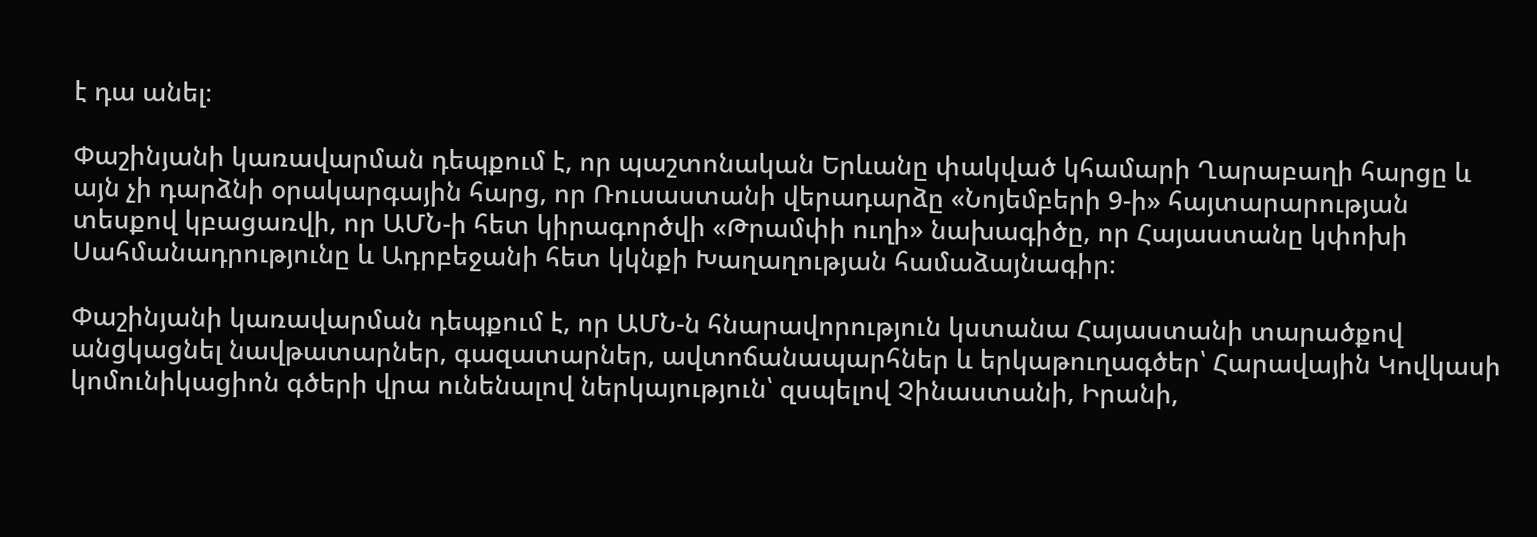է դա անել։

Փաշինյանի կառավարման դեպքում է, որ պաշտոնական Երևանը փակված կհամարի Ղարաբաղի հարցը և այն չի դարձնի օրակարգային հարց, որ Ռուսաստանի վերադարձը «Նոյեմբերի 9‑ի» հայտարարության տեսքով կբացառվի, որ ԱՄՆ‑ի հետ կիրագործվի «Թրամփի ուղի» նախագիծը, որ Հայաստանը կփոխի Սահմանադրությունը և Ադրբեջանի հետ կկնքի Խաղաղության համաձայնագիր։

Փաշինյանի կառավարման դեպքում է, որ ԱՄՆ‑ն հնարավորություն կստանա Հայաստանի տարածքով անցկացնել նավթատարներ, գազատարներ, ավտոճանապարհներ և երկաթուղագծեր՝ Հարավային Կովկասի կոմունիկացիոն գծերի վրա ունենալով ներկայություն՝ զսպելով Չինաստանի, Իրանի,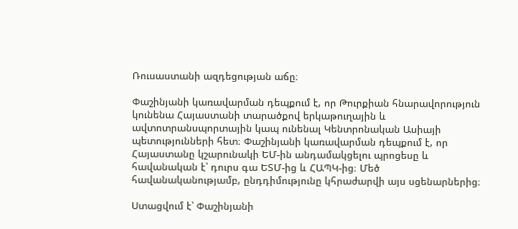Ռուսաստանի ազդեցության աճը։

Փաշինյանի կառավարման դեպքում է, որ Թուրքիան հնարավորություն կունենա Հայաստանի տարածքով երկաթուղային և ավտոտրանսպորտային կապ ունենալ Կենտրոնական Ասիայի պետությունների հետ։ Փաշինյանի կառավարման դեպքում է, որ Հայաստանը կշարունակի ԵՄ-ին անդամակցելու պրոցեսը և հավանական է՝ դուրս գա ԵՏՄ-ից և ՀԱՊԿ-ից։ Մեծ հավանականությամբ, ընդդիմությունը կհրաժարվի այս սցենարներից։

Ստացվում է՝ Փաշինյանի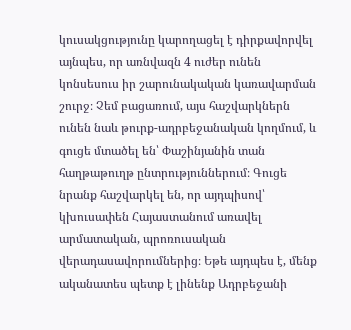կուսակցությունը կարողացել է դիրքավորվել այնպես, որ առնվազն 4 ուժեր ունեն կոնսեսուս իր շարունակական կառավարման շուրջ։ Չեմ բացառում, այս հաշվարկներն ունեն նաև թուրք-ադրբեջանական կողմում, և գուցե մտածել են՝ Փաշինյանին տան հաղթաթուղթ ընտրություններում։ Գուցե նրանք հաշվարկել են, որ այդպիսով՝ կխուսափեն Հայաստանում առավել արմատական, պրոռուսական վերադասավորումներից։ Եթե այդպես է, մենք ականատես պետք է լինենք Ադրբեջանի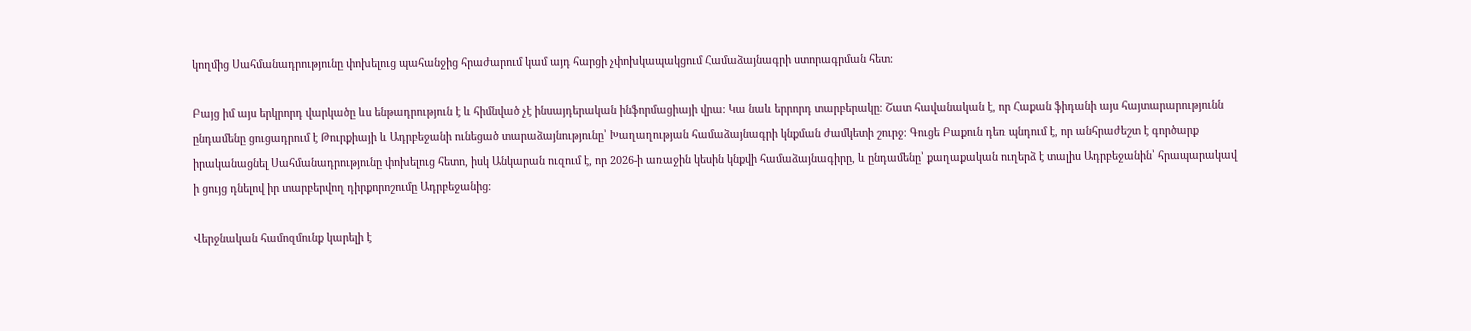կողմից Սահմանադրությունը փոխելուց պահանջից հրաժարում կամ այդ հարցի չփոխկապակցում Համաձայնագրի ստորագրման հետ։

Բայց իմ այս երկրորդ վարկածը ևս ենթադրություն է և հիմնված չէ ինսայդերական ինֆորմացիայի վրա։ Կա նաև երրորդ տարբերակը։ Շատ հավանական է, որ Հաքան ֆիդանի այս հայտարարությունն ընդամենը ցուցադրում է Թուրքիայի և Ադրբեջանի ունեցած տարաձայնությունը՝ Խաղաղության համաձայնագրի կնքման ժամկետի շուրջ։ Գուցե Բաքուն դեռ պնդում է, որ անհրաժեշտ է գործարք իրականացնել Սահմանադրությունը փոխելուց հետո, իսկ Անկարան ուզում է, որ 2026‑ի առաջին կեսին կնքվի համաձայնագիրը, և ընդամենը՝ քաղաքական ուղերձ է տալիս Ադրբեջանին՝ հրապարակավ ի ցույց դնելով իր տարբերվող դիրքորոշումը Ադրբեջանից։

Վերջնական համոզմունք կարելի է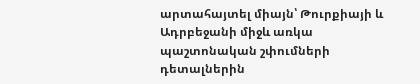արտահայտել միայն՝ Թուրքիայի և Ադրբեջանի միջև առկա պաշտոնական շփումների դետալներին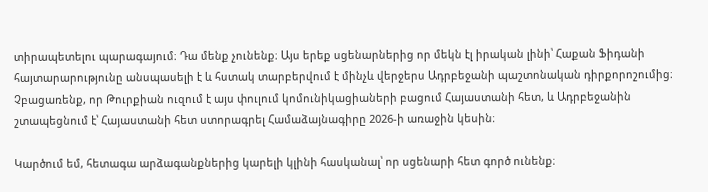տիրապետելու պարագայում։ Դա մենք չունենք։ Այս երեք սցենարներից որ մեկն էլ իրական լինի՝ Հաքան Ֆիդանի հայտարարությունը անսպասելի է և հստակ տարբերվում է մինչև վերջերս Ադրբեջանի պաշտոնական դիրքորոշումից։ Չբացառենք, որ Թուրքիան ուզում է այս փուլում կոմունիկացիաների բացում Հայաստանի հետ, և Ադրբեջանին շտապեցնում է՝ Հայաստանի հետ ստորագրել Համաձայնագիրը 2026‑ի առաջին կեսին։

Կարծում եմ, հետագա արձագանքներից կարելի կլինի հասկանալ՝ որ սցենարի հետ գործ ունենք։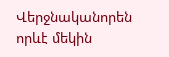Վերջնականորեն որևէ մեկին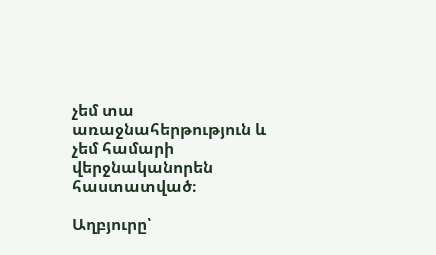չեմ տա առաջնահերթություն և չեմ համարի վերջնականորեն հաստատված։

Աղբյուրը՝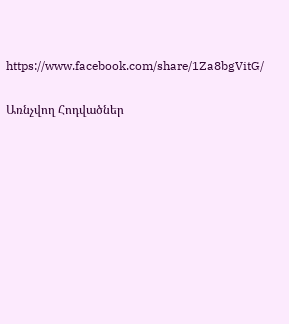https://www.facebook.com/share/1Za8bgVitG/

Առնչվող Հոդվածներ